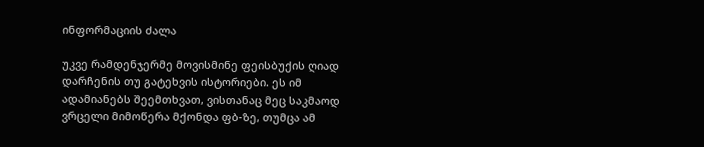ინფორმაციის ძალა

უკვე რამდენჯერმე მოვისმინე ფეისბუქის ღიად დარჩენის თუ გატეხვის ისტორიები. ეს იმ ადამიანებს შეემთხვათ, ვისთანაც მეც საკმაოდ ვრცელი მიმოწერა მქონდა ფბ-ზე, თუმცა ამ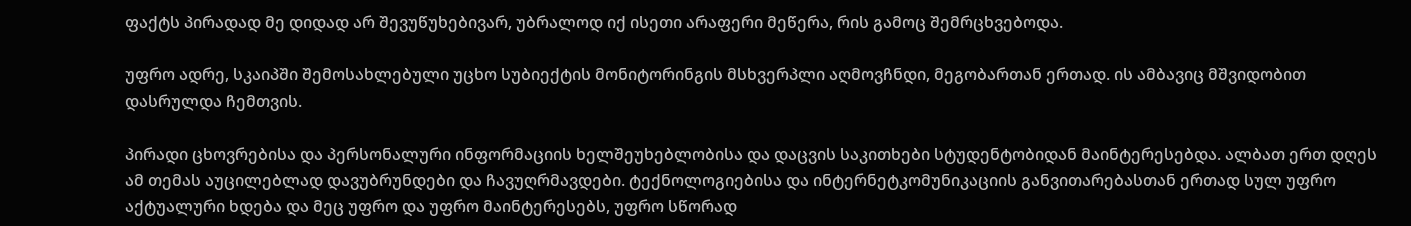ფაქტს პირადად მე დიდად არ შევუწუხებივარ, უბრალოდ იქ ისეთი არაფერი მეწერა, რის გამოც შემრცხვებოდა.

უფრო ადრე, სკაიპში შემოსახლებული უცხო სუბიექტის მონიტორინგის მსხვერპლი აღმოვჩნდი, მეგობართან ერთად. ის ამბავიც მშვიდობით დასრულდა ჩემთვის.

პირადი ცხოვრებისა და პერსონალური ინფორმაციის ხელშეუხებლობისა და დაცვის საკითხები სტუდენტობიდან მაინტერესებდა. ალბათ ერთ დღეს ამ თემას აუცილებლად დავუბრუნდები და ჩავუღრმავდები. ტექნოლოგიებისა და ინტერნეტკომუნიკაციის განვითარებასთან ერთად სულ უფრო აქტუალური ხდება და მეც უფრო და უფრო მაინტერესებს, უფრო სწორად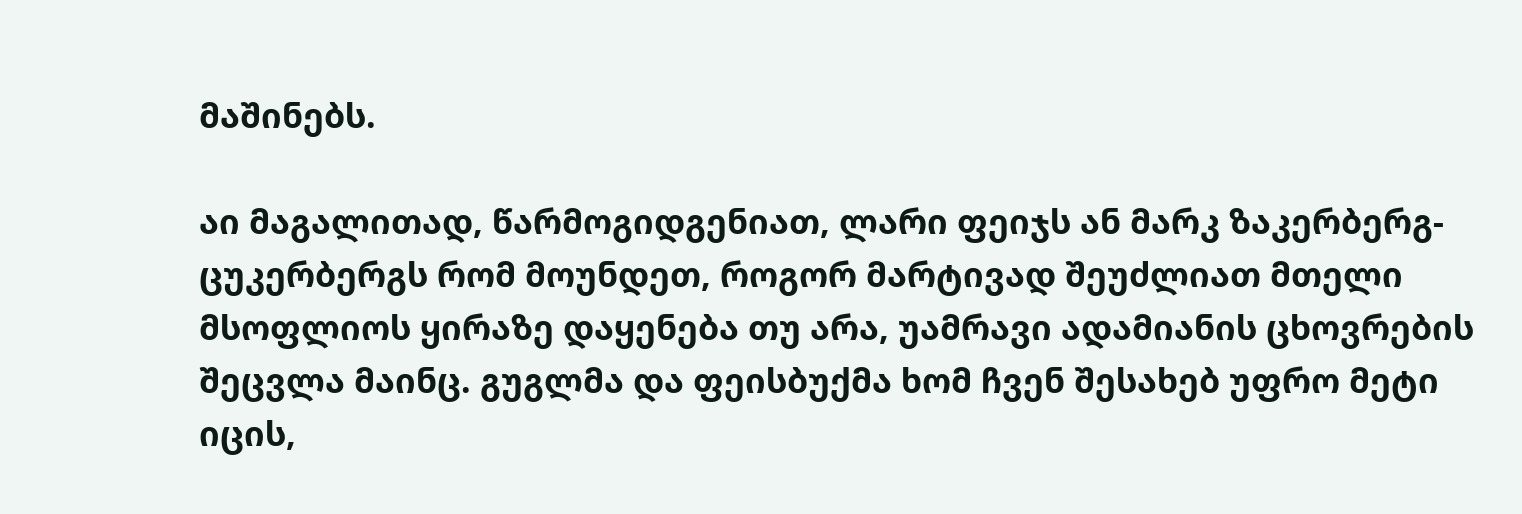მაშინებს.

აი მაგალითად, წარმოგიდგენიათ, ლარი ფეიჯს ან მარკ ზაკერბერგ-ცუკერბერგს რომ მოუნდეთ, როგორ მარტივად შეუძლიათ მთელი მსოფლიოს ყირაზე დაყენება თუ არა, უამრავი ადამიანის ცხოვრების შეცვლა მაინც. გუგლმა და ფეისბუქმა ხომ ჩვენ შესახებ უფრო მეტი იცის,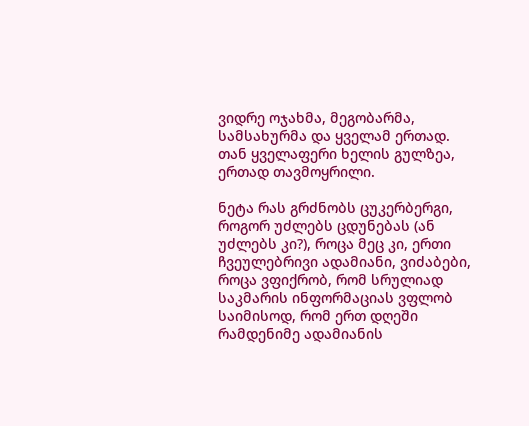ვიდრე ოჯახმა, მეგობარმა, სამსახურმა და ყველამ ერთად. თან ყველაფერი ხელის გულზეა, ერთად თავმოყრილი.

ნეტა რას გრძნობს ცუკერბერგი, როგორ უძლებს ცდუნებას (ან უძლებს კი?), როცა მეც კი, ერთი ჩვეულებრივი ადამიანი, ვიძაბები, როცა ვფიქრობ, რომ სრულიად საკმარის ინფორმაციას ვფლობ საიმისოდ, რომ ერთ დღეში რამდენიმე ადამიანის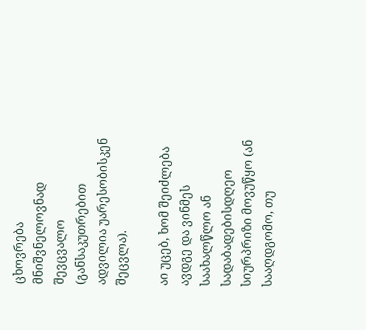ცხოვრება მნიშვნელოვნად შევცვალო (განსაკუთრებით ადვილია უარესობისკენ შეცვლა).

აი უცებ, ხომ შეიძლება ავდგე და ვინმეს საახალწლო ან სადაბადებისდღეო სიურპრიზი მოვუწყო (ან სააღდგომო, თუ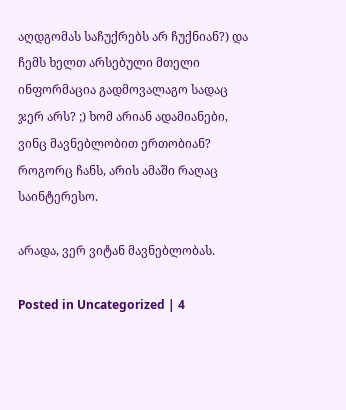აღდგომას საჩუქრებს არ ჩუქნიან?) და ჩემს ხელთ არსებული მთელი ინფორმაცია გადმოვალაგო სადაც ჯერ არს? ;) ხომ არიან ადამიანები, ვინც მავნებლობით ერთობიან? როგორც ჩანს, არის ამაში რაღაც საინტერესო.

არადა, ვერ ვიტან მავნებლობას.

Posted in Uncategorized | 4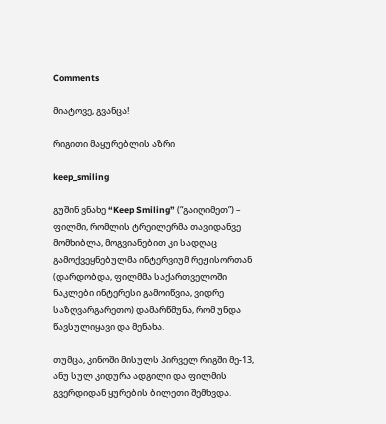Comments

მიატოვე, გვანცა!

რიგითი მაყურებლის აზრი

keep_smiling

გუშინ ვნახე “Keep Smiling” (“გაიღიმეთ”) – ფილმი, რომლის ტრეილერმა თავიდანვე მომხიბლა, მოგვიანებით კი სადღაც გამოქვეყნებულმა ინტერვიუმ რეჟისორთან (დარდობდა, ფილმმა საქართველოში ნაკლები ინტერესი გამოიწვია, ვიდრე საზღვარგარეთო) დამარწმუნა, რომ უნდა წავსულიყავი და მენახა.

თუმცა, კინოში მისულს პირველ რიგში მე-13, ანუ სულ კიდურა ადგილი და ფილმის გვერდიდან ყურების ბილეთი შემხვდა.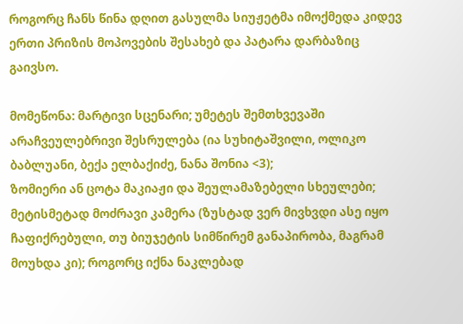როგორც ჩანს წინა დღით გასულმა სიუჟეტმა იმოქმედა კიდევ ერთი პრიზის მოპოვების შესახებ და პატარა დარბაზიც გაივსო.

მომეწონა: მარტივი სცენარი; უმეტეს შემთხვევაში არაჩვეულებრივი შესრულება (ია სუხიტაშვილი, ოლიკო ბაბლუანი, ბექა ელბაქიძე, ნანა შონია <3);
ზომიერი ან ცოტა მაკიაჟი და შეულამაზებელი სხეულები; მეტისმეტად მოძრავი კამერა (ზუსტად ვერ მივხვდი ასე იყო ჩაფიქრებული, თუ ბიუჯეტის სიმწირემ განაპირობა, მაგრამ მოუხდა კი); როგორც იქნა ნაკლებად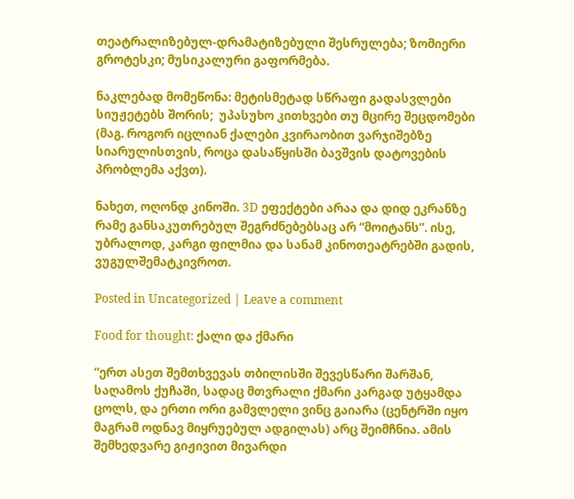თეატრალიზებულ-დრამატიზებული შესრულება; ზომიერი გროტესკი; მუსიკალური გაფორმება.

ნაკლებად მომეწონა: მეტისმეტად სწრაფი გადასვლები სიუჟეტებს შორის;  უპასუხო კითხვები თუ მცირე შეცდომები (მაგ. როგორ იცლიან ქალები კვირაობით ვარჯიშებზე სიარულისთვის, როცა დასაწყისში ბავშვის დატოვების პრობლემა აქვთ).

ნახეთ, ოღონდ კინოში. 3D ეფექტები არაა და დიდ ეკრანზე რამე განსაკუთრებულ შეგრძნებებსაც არ “მოიტანს”. ისე, უბრალოდ, კარგი ფილმია და სანამ კინოთეატრებში გადის, ვუგულშემატკივროთ.

Posted in Uncategorized | Leave a comment

Food for thought: ქალი და ქმარი

“ერთ ასეთ შემთხვევას თბილისში შევესწარი შარშან, საღამოს ქუჩაში, სადაც მთვრალი ქმარი კარგად უტყამდა ცოლს, და ერთი ორი გამვლელი ვინც გაიარა (ცენტრში იყო მაგრამ ოდნავ მიყრუებულ ადგილას) არც შეიმჩნია. ამის შემხედვარე გიჟივით მივარდი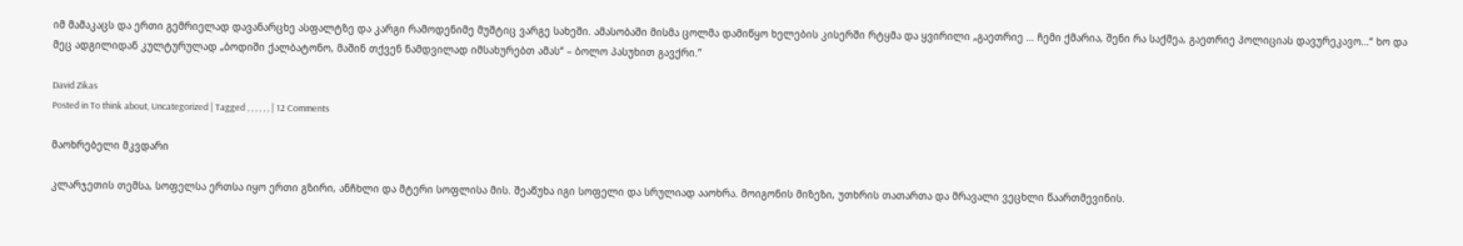იმ მამაკაცს და ერთი გემრიელად დავანარცხე ასფალტზე და კარგი რამოდენიმე მუშტიც ვარგე სახეში. ამასობაში მისმა ცოლმა დამიწყო ხელების კისერში რტყმა და ყვირილი „გაეთრიე … ჩემი ქმარია, შენი რა საქმეა, გაეთრიე პოლიციას დავურეკავო…“ ხო და მეც ადგილიდან კულტურულად „ბოდიში ქალბატონო, მაშინ თქვენ ნამდვილად იმსახურებთ ამას“ – ბოლო პასუხით გავქრი.”

David Zikas
Posted in To think about, Uncategorized | Tagged , , , , , , | 12 Comments

მაოხრებელი მკვდარი

კლარჯეთის თემსა, სოფელსა ერთსა იყო ერთი გზირი, ანჩხლი და მტერი სოფლისა მის. შეაწუხა იგი სოფელი და სრულიად ააოხრა. მოიგონის მიზეზი, უთხრის თათართა და მრავალი ვეცხლი წაართმევინის.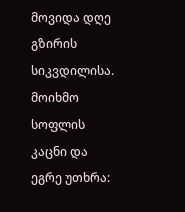მოვიდა დღე გზირის სიკვდილისა. მოიხმო სოფლის კაცნი და ეგრე უთხრა: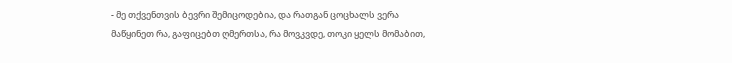- მე თქვენთვის ბევრი შემიცოდებია, და რათგან ცოცხალს ვერა მაწყინეთ რა, გაფიცებთ ღმერთსა, რა მოვკვდე, თოკი ყელს მომაბით,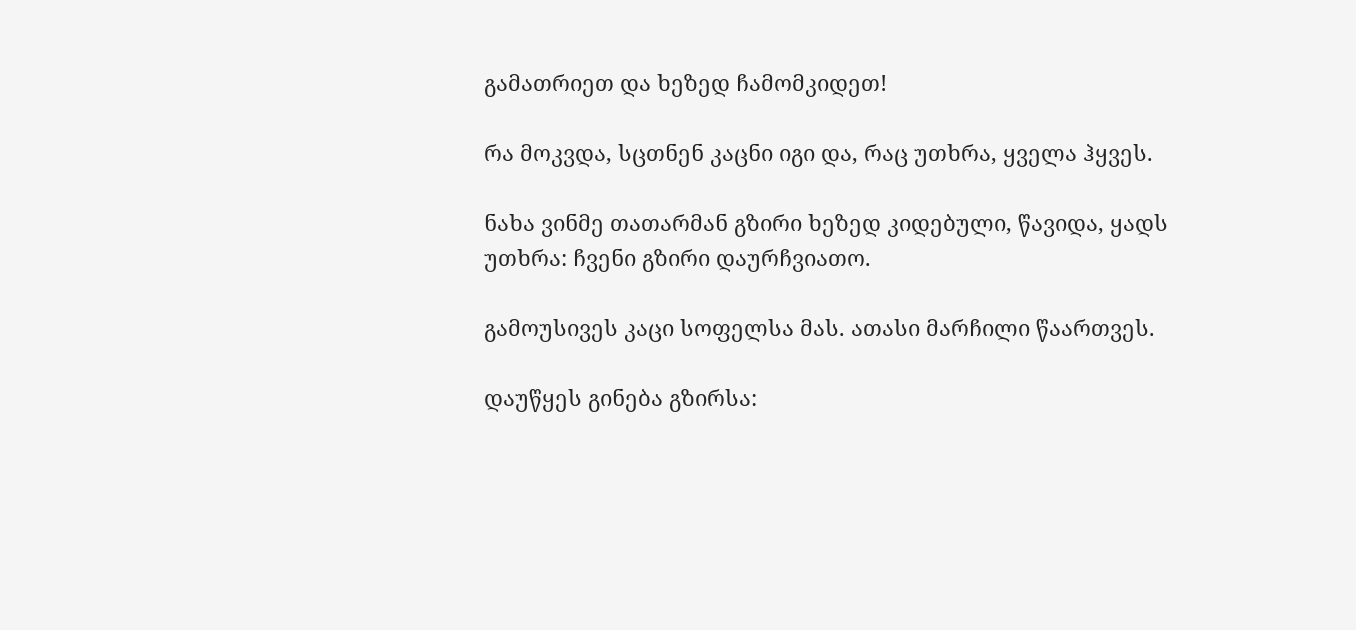გამათრიეთ და ხეზედ ჩამომკიდეთ!

რა მოკვდა, სცთნენ კაცნი იგი და, რაც უთხრა, ყველა ჰყვეს.

ნახა ვინმე თათარმან გზირი ხეზედ კიდებული, წავიდა, ყადს უთხრა: ჩვენი გზირი დაურჩვიათო.

გამოუსივეს კაცი სოფელსა მას. ათასი მარჩილი წაართვეს.

დაუწყეს გინება გზირსა: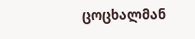ცოცხალმან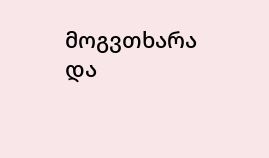მოგვთხარა და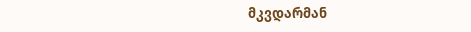მკვდარმან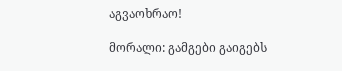აგვაოხრაო!

მორალი: გამგები გაიგებს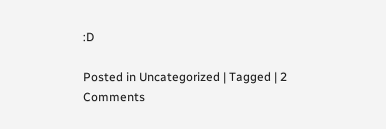:D

Posted in Uncategorized | Tagged | 2 Comments